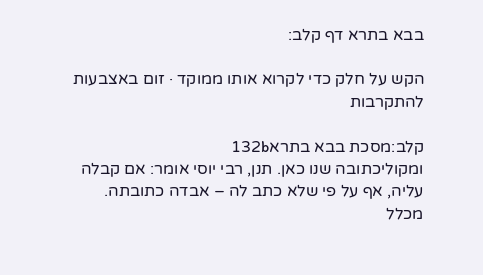בבא בתרא דף קלב:

הקש על חלק כדי לקרוא אותו ממוקד · זום באצבעות להתקרבות

קלב:מסכת בבא בתרא132b
ומקוליכתובה שנו כאן. תנן, רבי יוסי אומר: אם קבלה עליה, אף על פי שלא כתב לה – אבדה כתובתה. מכלל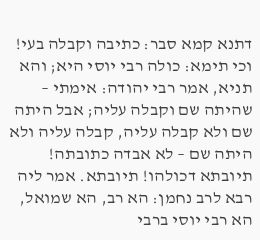דתנא קמא סבר: כתיבה וקבלה בעי! וכי תימא: כולה רבי יוסי היא; והא תניא, אמר רבי יהודה: אימתי – שהיתה שם וקבלה עליה; אבל היתה שם ולא קבלה עליה, קבלה עליה ולא היתה שם – לא אבדה כתובתה! תיובתא דכולהו! תיובתא. אמר ליה רבא לרב נחמן: הא רב, הא שמואל, הא רבי יוסי ברבי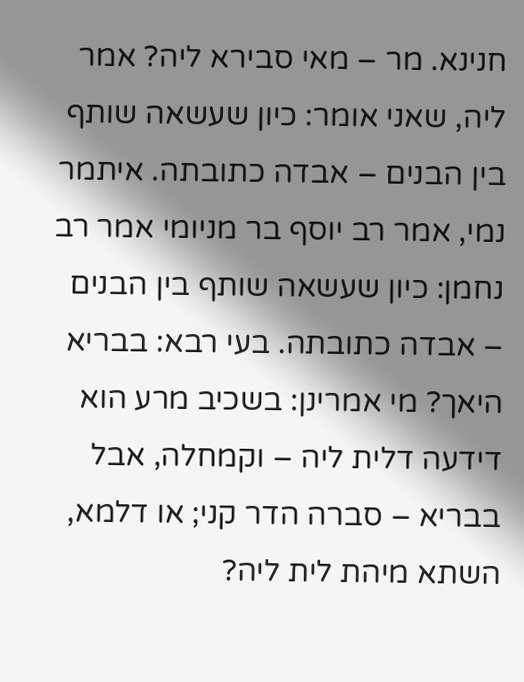חנינא. מר – מאי סבירא ליה? אמר ליה, שאני אומר: כיון שעשאה שותף בין הבנים – אבדה כתובתה. איתמר נמי, אמר רב יוסף בר מניומי אמר רב נחמן: כיון שעשאה שותף בין הבנים – אבדה כתובתה. בעי רבא: בבריא היאך? מי אמרינן: בשכיב מרע הוא דידעה דלית ליה – וקמחלה, אבל בבריא – סברה הדר קני; או דלמא, השתא מיהת לית ליה?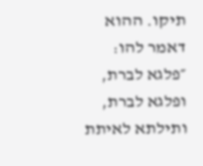תיקו. ההוא דאמר להו: ״פלגא לברת, ופלגא לברת, ותילתא לאיתת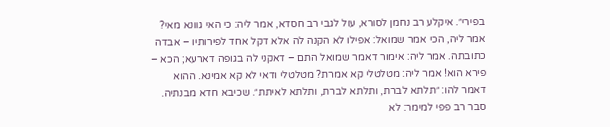בפירי״. איקלע רב נחמן לסורא, עול לגבי רב חסדא, אמר ליה: כי האי גוונא מאי? אמר ליה, הכי אמר שמואל: אפילו לא הקנה לה אלא דקל אחד לפירותיו – אבדה כתובתה. אמר ליה: אימור דאמר שמואל התם – דאקני לה בגופה דארעא; הכא – פירא הוא! אמר ליה: מטלטלי קא אמרת? מטלטלי ודאי לא קא אמינא. ההוא דאמר להו: ״תלתא לברת, ותלתא לברת, ותלתא לאיתת״. שכיבא חדא מבנתיה. סבר רב פפי למימר: לא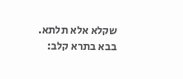שקלא אלא תלתא.
בבא בתרא קלב: